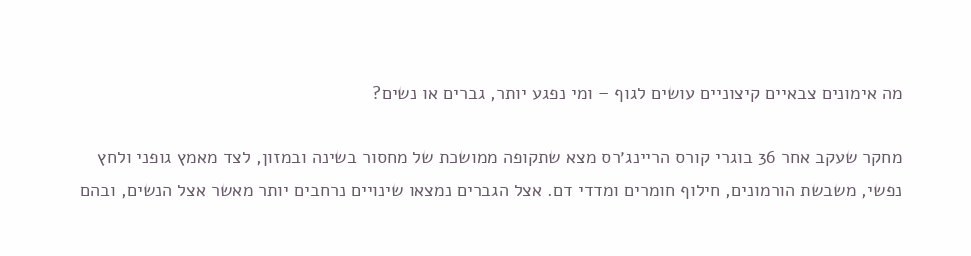מה אימונים צבאיים קיצוניים עושים לגוף – ומי נפגע יותר, גברים או נשים?

מחקר שעקב אחר 36 בוגרי קורס הריינג׳רס מצא שתקופה ממושכת של מחסור בשינה ובמזון, לצד מאמץ גופני ולחץ נפשי, משבשת הורמונים, חילוף חומרים ומדדי דם. אצל הגברים נמצאו שינויים נרחבים יותר מאשר אצל הנשים, ובהם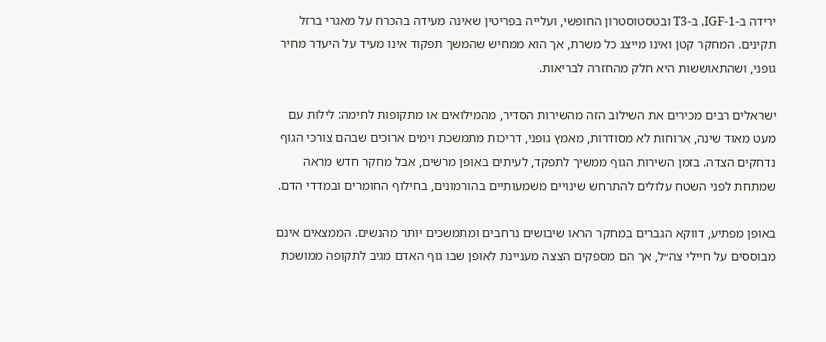ירידה ב-IGF-1, ב-T3 ובטסטוסטרון החופשי, ועלייה בפריטין שאינה מעידה בהכרח על מאגרי ברזל תקינים. המחקר קטן ואינו מייצג כל משרת, אך הוא ממחיש שהמשך תפקוד אינו מעיד על היעדר מחיר גופני, ושהתאוששות היא חלק מהחזרה לבריאות.

ישראלים רבים מכירים את השילוב הזה מהשירות הסדיר, מהמילואים או מתקופות לחימה: לילות עם מעט מאוד שינה, ארוחות לא מסודרות, מאמץ גופני, דריכות מתמשכת וימים ארוכים שבהם צורכי הגוף נדחקים הצדה. בזמן השירות הגוף ממשיך לתפקד, לעיתים באופן מרשים, אבל מחקר חדש מראה שמתחת לפני השטח עלולים להתרחש שינויים משמעותיים בהורמונים, בחילוף החומרים ובמדדי הדם.

באופן מפתיע, דווקא הגברים במחקר הראו שיבושים נרחבים ומתמשכים יותר מהנשים. הממצאים אינם מבוססים על חיילי צה״ל, אך הם מספקים הצצה מעניינת לאופן שבו גוף האדם מגיב לתקופה ממושכת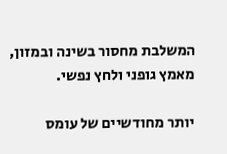המשלבת מחסור בשינה ובמזון, מאמץ גופני ולחץ נפשי.

יותר מחודשיים של עומס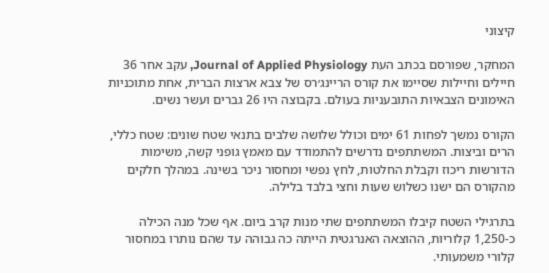קיצוני

המחקר, שפורסם בכתב העת Journal of Applied Physiology, עקב אחר 36 חיילים וחיילות שסיימו את קורס הריינג׳רס של צבא ארצות הברית, אחת מתוכניות האימונים הצבאיות התובעניות בעולם. בקבוצה היו 26 גברים ועשר נשים.

הקורס נמשך לפחות 61 ימים וכולל שלושה שלבים בתנאי שטח שונים: שטח כללי, הרים וביצות. המשתתפים נדרשים להתמודד עם מאמץ גופני קשה, משימות הדורשות ריכוז וקבלת החלטות, לחץ נפשי ומחסור ניכר בשינה. במהלך חלקים מהקורס הם ישנו כשלוש שעות וחצי בלבד בלילה.

בתרגילי השטח קיבלו המשתתפים שתי מנות קרב ביום. אף שכל מנה הכילה כ-1,250 קלוריות, ההוצאה האנרגטית הייתה כה גבוהה עד שהם נותרו במחסור קלורי משמעותי.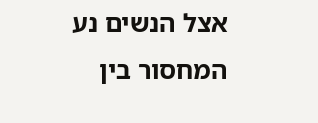אצל הנשים נע המחסור בין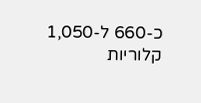כ-660 ל-1,050 קלוריות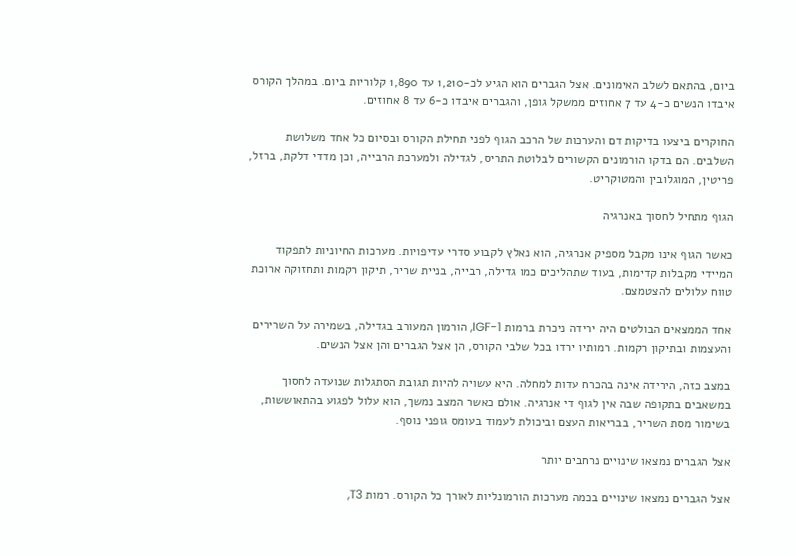ביום, בהתאם לשלב האימונים. אצל הגברים הוא הגיע לכ-1,210 עד 1,890 קלוריות ביום. במהלך הקורס איבדו הנשים כ-4 עד 7 אחוזים ממשקל גופן, והגברים איבדו כ-6 עד 8 אחוזים.

החוקרים ביצעו בדיקות דם והערכות של הרכב הגוף לפני תחילת הקורס ובסיום כל אחד משלושת השלבים. הם בדקו הורמונים הקשורים לבלוטת התריס, לגדילה ולמערכת הרבייה, וכן מדדי דלקת, ברזל, פריטין, המוגלובין והמטוקריט.

הגוף מתחיל לחסוך באנרגיה

כאשר הגוף אינו מקבל מספיק אנרגיה, הוא נאלץ לקבוע סדרי עדיפויות. מערכות החיוניות לתפקוד המיידי מקבלות קדימות, בעוד שתהליכים כמו גדילה, רבייה, בניית שריר, תיקון רקמות ותחזוקה ארוכת טווח עלולים להצטמצם.

אחד הממצאים הבולטים היה ירידה ניכרת ברמות IGF-1, הורמון המעורב בגדילה, בשמירה על השרירים והעצמות ובתיקון רקמות. רמותיו ירדו בכל שלבי הקורס, הן אצל הגברים והן אצל הנשים.

במצב כזה, הירידה אינה בהכרח עדות למחלה. היא עשויה להיות תגובת הסתגלות שנועדה לחסוך במשאבים בתקופה שבה אין לגוף די אנרגיה. אולם כאשר המצב נמשך, הוא עלול לפגוע בהתאוששות, בשימור מסת השריר, בבריאות העצם וביכולת לעמוד בעומס גופני נוסף.

אצל הגברים נמצאו שינויים נרחבים יותר

אצל הגברים נמצאו שינויים בכמה מערכות הורמונליות לאורך כל הקורס. רמות T3,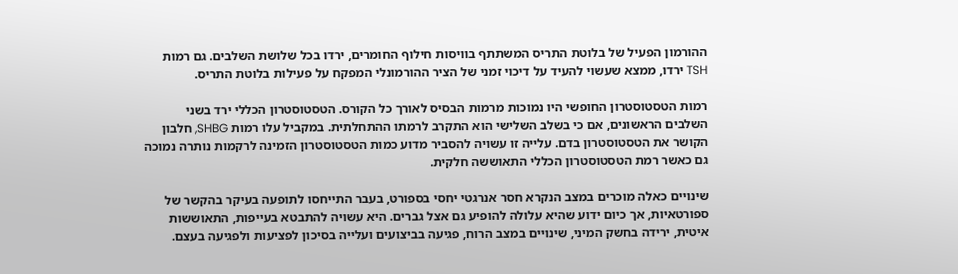ההורמון הפעיל של בלוטת התריס המשתתף בוויסות חילוף החומרים, ירדו בכל שלושת השלבים. גם רמות TSH ירדו, ממצא שעשוי להעיד על דיכוי זמני של הציר ההורמונלי המפקח על פעילות בלוטת התריס.

רמות הטסטוסטרון החופשי היו נמוכות מרמות הבסיס לאורך כל הקורס. הטסטוסטרון הכללי ירד בשני השלבים הראשונים, אם כי בשלב השלישי הוא התקרב לרמתו ההתחלתית. במקביל עלו רמות SHBG, חלבון הקושר את הטסטוסטרון בדם. עלייה זו עשויה להסביר מדוע כמות הטסטוסטרון הזמינה לרקמות נותרה נמוכה גם כאשר רמת הטסטוסטרון הכללי התאוששה חלקית.

שינויים כאלה מוכרים במצב הנקרא חסר אנרגטי יחסי בספורט, בעבר התייחסו לתופעה בעיקר בהקשר של ספורטאיות, אך כיום ידוע שהיא עלולה להופיע גם אצל גברים. היא עשויה להתבטא בעייפות, התאוששות איטית, ירידה בחשק המיני, שינויים במצב הרוח, פגיעה בביצועים ועלייה בסיכון לפציעות ולפגיעה בעצם.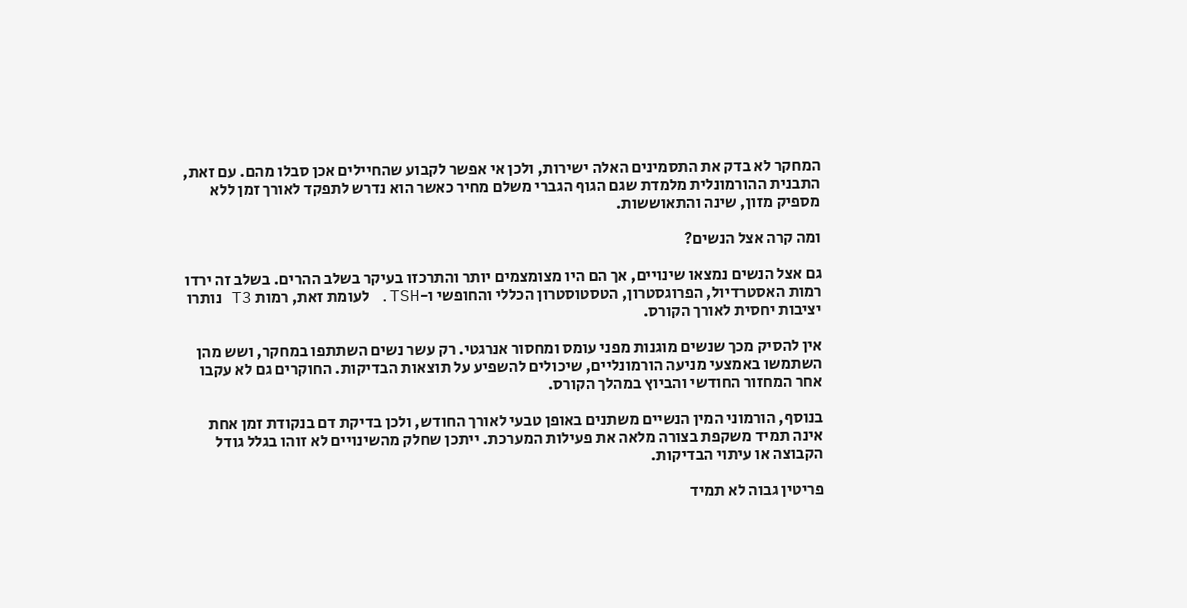המחקר לא בדק את התסמינים האלה ישירות, ולכן אי אפשר לקבוע שהחיילים אכן סבלו מהם. עם זאת, התבנית ההורמונלית מלמדת שגם הגוף הגברי משלם מחיר כאשר הוא נדרש לתפקד לאורך זמן ללא מספיק מזון, שינה והתאוששות.

ומה קרה אצל הנשים?

גם אצל הנשים נמצאו שינויים, אך הם היו מצומצמים יותר והתרכזו בעיקר בשלב ההרים. בשלב זה ירדו רמות האסטרדיול, הפרוגסטרון, הטסטוסטרון הכללי והחופשי ו-TSH. לעומת זאת, רמות T3 נותרו יציבות יחסית לאורך הקורס.

אין להסיק מכך שנשים מוגנות מפני עומס ומחסור אנרגטי. רק עשר נשים השתתפו במחקר, ושש מהן השתמשו באמצעי מניעה הורמונליים, שיכולים להשפיע על תוצאות הבדיקות. החוקרים גם לא עקבו אחר המחזור החודשי והביוץ במהלך הקורס.

בנוסף, הורמוני המין הנשיים משתנים באופן טבעי לאורך החודש, ולכן בדיקת דם בנקודת זמן אחת אינה תמיד משקפת בצורה מלאה את פעילות המערכת. ייתכן שחלק מהשינויים לא זוהו בגלל גודל הקבוצה או עיתוי הבדיקות.

פריטין גבוה לא תמיד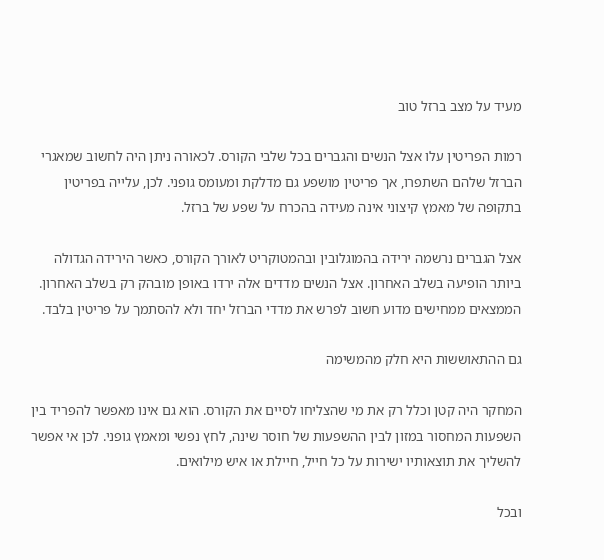מעיד על מצב ברזל טוב

רמות הפריטין עלו אצל הנשים והגברים בכל שלבי הקורס. לכאורה ניתן היה לחשוב שמאגרי הברזל שלהם השתפרו, אך פריטין מושפע גם מדלקת ומעומס גופני. לכן, עלייה בפריטין בתקופה של מאמץ קיצוני אינה מעידה בהכרח על שפע של ברזל.

אצל הגברים נרשמה ירידה בהמוגלובין ובהמטוקריט לאורך הקורס, כאשר הירידה הגדולה ביותר הופיעה בשלב האחרון. אצל הנשים מדדים אלה ירדו באופן מובהק רק בשלב האחרון. הממצאים ממחישים מדוע חשוב לפרש את מדדי הברזל יחד ולא להסתמך על פריטין בלבד.

גם ההתאוששות היא חלק מהמשימה

המחקר היה קטן וכלל רק את מי שהצליחו לסיים את הקורס. הוא גם אינו מאפשר להפריד בין השפעות המחסור במזון לבין ההשפעות של חוסר שינה, לחץ נפשי ומאמץ גופני. לכן אי אפשר להשליך את תוצאותיו ישירות על כל חייל, חיילת או איש מילואים.

ובכל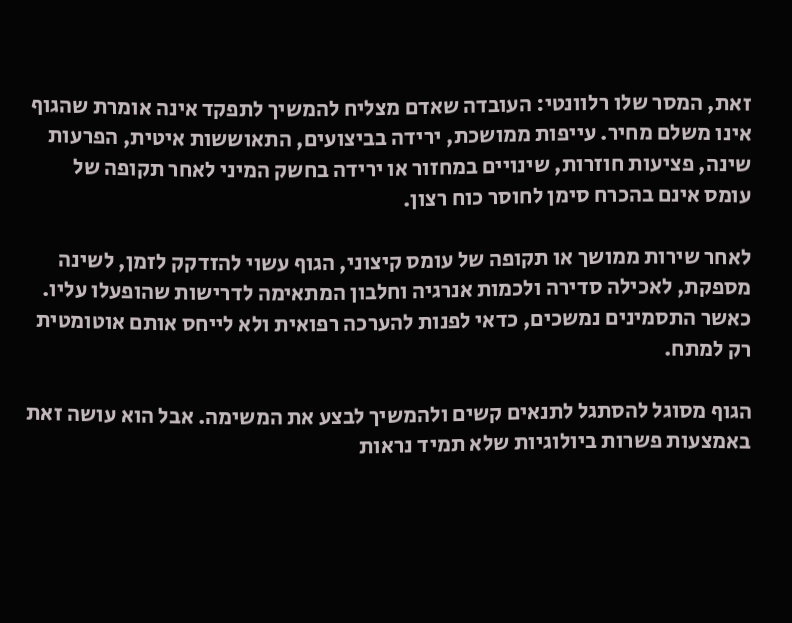זאת, המסר שלו רלוונטי: העובדה שאדם מצליח להמשיך לתפקד אינה אומרת שהגוף אינו משלם מחיר. עייפות ממושכת, ירידה בביצועים, התאוששות איטית, הפרעות שינה, פציעות חוזרות, שינויים במחזור או ירידה בחשק המיני לאחר תקופה של עומס אינם בהכרח סימן לחוסר כוח רצון.

לאחר שירות ממושך או תקופה של עומס קיצוני, הגוף עשוי להזדקק לזמן, לשינה מספקת, לאכילה סדירה ולכמות אנרגיה וחלבון המתאימה לדרישות שהופעלו עליו. כאשר התסמינים נמשכים, כדאי לפנות להערכה רפואית ולא לייחס אותם אוטומטית רק למתח.

הגוף מסוגל להסתגל לתנאים קשים ולהמשיך לבצע את המשימה. אבל הוא עושה זאת באמצעות פשרות ביולוגיות שלא תמיד נראות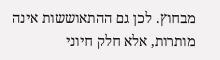מבחוץ. לכן גם ההתאוששות אינה מותרות, אלא חלק חיוני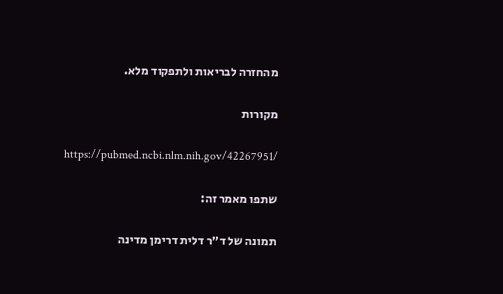מהחזרה לבריאות ולתפקוד מלא.

מקורות

https://pubmed.ncbi.nlm.nih.gov/42267951/

שתפו מאמר זה:

תמונה של ד״ר דלית דרימן מדינה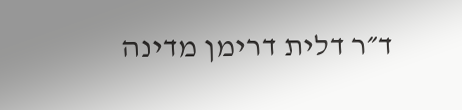ד״ר דלית דרימן מדינה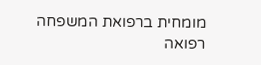מומחית ברפואת המשפחה רפואה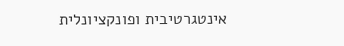אינטגרטיבית ופונקציונלית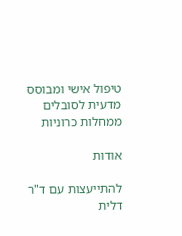טיפול אישי ומבוסס מדעית לסובלים ממחלות כרוניות

אודות

להתייעצות עם ד"ר דלית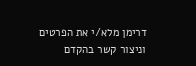דרימן מלא/י את הפרטים וניצור קשר בהקדם